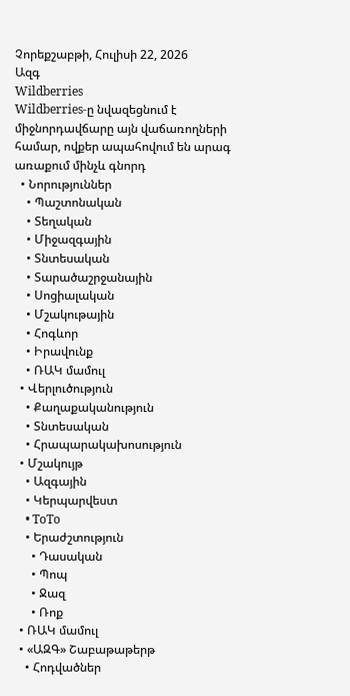Չորեքշաբթի, Հուլիսի 22, 2026
Ազգ
Wildberries
Wildberries-ը նվազեցնում է միջնորդավճարը այն վաճառողների համար, ովքեր ապահովում են արագ առաքում մինչև գնորդ
  • Նորություններ
    • Պաշտոնական
    • Տեղական
    • Միջազգային
    • Տնտեսական
    • Տարածաշրջանային
    • Սոցիալական
    • Մշակութային
    • Հոգևոր
    • Իրավունք
    • ՌԱԿ մամուլ
  • Վերլուծություն
    • Քաղաքականություն
    • Տնտեսական
    • Հրապարակախոսություն
  • Մշակույթ
    • Ազգային
    • Կերպարվեստ
    • ToTo
    • Երաժշտություն
      • Դասական
      • Պոպ
      • Ջազ
      • Ռոք
  • ՌԱԿ մամուլ
  • «ԱԶԳ» Շաբաթաթերթ
    • Հոդվածներ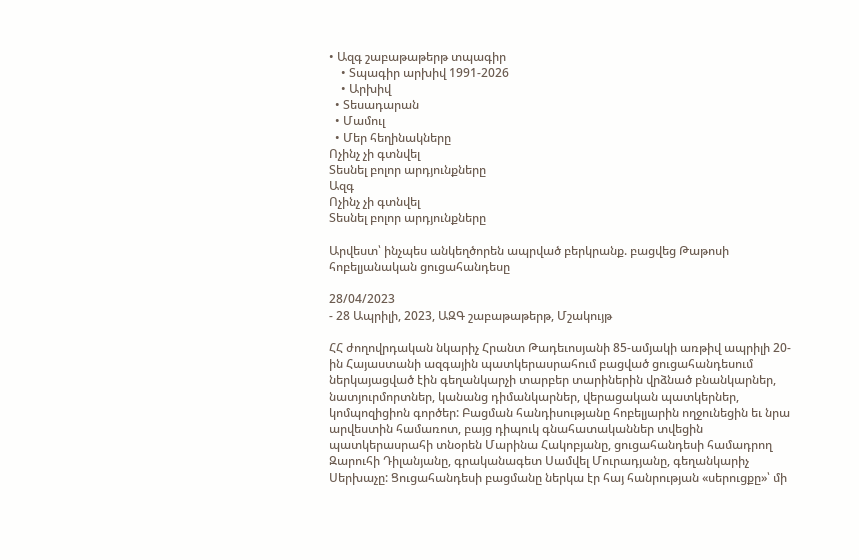• Ազգ շաբաթաթերթ տպագիր
    • Տպագիր արխիվ 1991-2026
    • Արխիվ
  • Տեսադարան
  • Մամուլ
  • Մեր հեղինակները
Ոչինչ չի գտնվել
Տեսնել բոլոր արդյունքները
Ազգ
Ոչինչ չի գտնվել
Տեսնել բոլոր արդյունքները

Արվեստ՝ ինչպես անկեղծորեն ապրված բերկրանք. բացվեց Թաթոսի հոբելյանական ցուցահանդեսը

28/04/2023
- 28 Ապրիլի, 2023, ԱԶԳ շաբաթաթերթ, Մշակույթ

ՀՀ ժողովրդական նկարիչ Հրանտ Թադեւոսյանի 85-ամյակի առթիվ ապրիլի 20-ին Հայաստանի ազգային պատկերասրահում բացված ցուցահանդեսում ներկայացված էին գեղանկարչի տարբեր տարիներին վրձնած բնանկարներ, նատյուրմորտներ, կանանց դիմանկարներ, վերացական պատկերներ, կոմպոզիցիոն գործեր: Բացման հանդիսությանը հոբելյարին ողջունեցին եւ նրա արվեստին համառոտ, բայց դիպուկ գնահատականներ տվեցին պատկերասրահի տնօրեն Մարինա Հակոբյանը, ցուցահանդեսի համադրող Զարուհի Դիլանյանը, գրականագետ Սամվել Մուրադյանը, գեղանկարիչ Սերխաչը: Ցուցահանդեսի բացմանը ներկա էր հայ հանրության «սերուցքը»՝ մի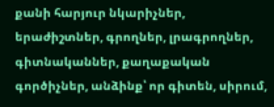քանի հարյուր նկարիչներ, երաժիշտներ, գրողներ, լրագրողներ, գիտնականներ, քաղաքական գործիչներ, անձինք՝ որ գիտեն, սիրում,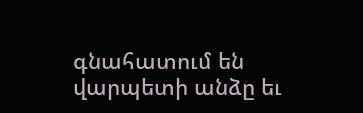գնահատում են վարպետի անձը եւ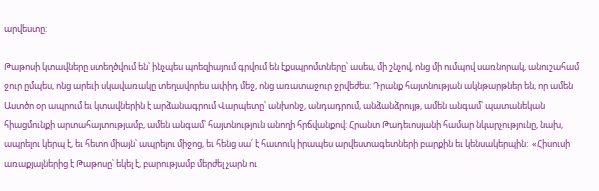արվեստը:

Թաթոսի կտավները ստեղծվում են՝ ինչպես պոեզիայում գրվում են էքսպրոմտները՝ ասես, մի շնչով, ոնց մի ումպով սառնորակ, անուշահամ ջուր ըմպես, ոնց արեւի սկավառակը տեղավորես ափիդ մեջ, ոնց առատաջուր ջրվեժես: Դրանք հայտնության ակնթարթներ են, որ ամեն Աստծո օր ապրում եւ կտավներին է արձանագրում Վարպետը՝ անխոնջ, անդադրում, անձանձրույթ, ամեն անգամ՝ պատանեկան հիացմունքի արտահայտությամբ, ամեն անգամ՝ հայտնություն անողի հրճվանքով: Հրանտ Թադեւոսյանի համար նկարչությունը, նախ, ապրելու կերպ է, եւ հետո միայն՝ ապրելու միջոց, եւ հենց սա՛ է հատուկ իրապես արվեստագետների բարքին եւ կենսակերպին:  «Հիսուսի առաքյալներից է Թաթոսը՝ եկել է, բարությամբ մերժել չարն ու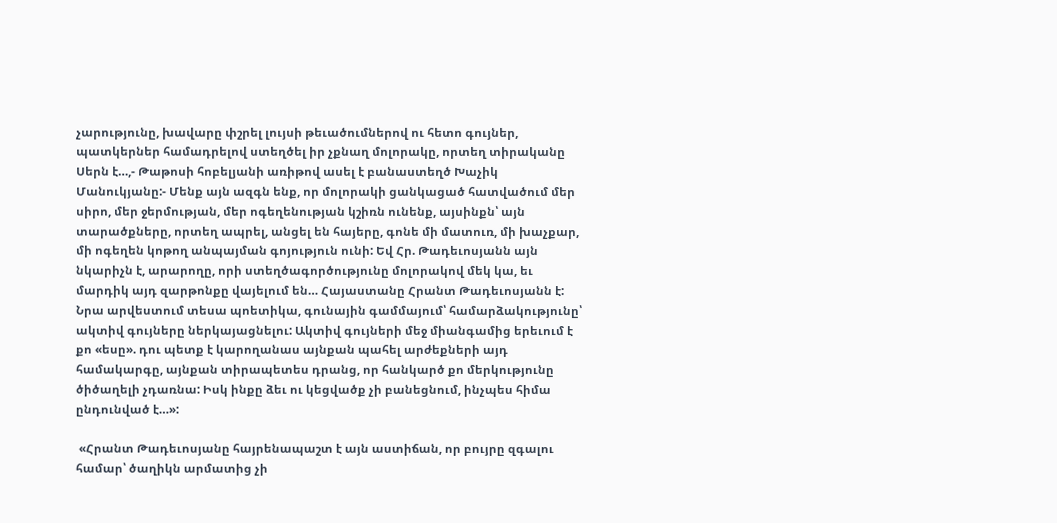չարությունը, խավարը փշրել լույսի թեւածումներով ու հետո գույներ, պատկերներ համադրելով ստեղծել իր չքնաղ մոլորակը, որտեղ տիրականը Սերն է…,- Թաթոսի հոբելյանի առիթով ասել է բանաստեղծ Խաչիկ Մանուկյանը:- Մենք այն ազգն ենք, որ մոլորակի ցանկացած հատվածում մեր սիրո, մեր ջերմության, մեր ոգեղենության կշիռն ունենք, այսինքն՝ այն տարածքները, որտեղ ապրել, անցել են հայերը, գոնե մի մատուռ, մի խաչքար, մի ոգեղեն կոթող անպայման գոյություն ունի: Եվ Հր. Թադեւոսյանն այն նկարիչն է, արարողը, որի ստեղծագործությունը մոլորակով մեկ կա, եւ մարդիկ այդ զարթոնքը վայելում են… Հայաստանը Հրանտ Թադեւոսյանն է: Նրա արվեստում տեսա պոետիկա, գունային գամմայում՝ համարձակությունը՝ ակտիվ գույները ներկայացնելու: Ակտիվ գույների մեջ միանգամից երեւում է քո «եսը». դու պետք է կարողանաս այնքան պահել արժեքների այդ համակարգը, այնքան տիրապետես դրանց, որ հանկարծ քո մերկությունը ծիծաղելի չդառնա: Իսկ ինքը ձեւ ու կեցվածք չի բանեցնում, ինչպես հիմա ընդունված է…»:

 «Հրանտ Թադեւոսյանը հայրենապաշտ է այն աստիճան, որ բույրը զգալու համար՝ ծաղիկն արմատից չի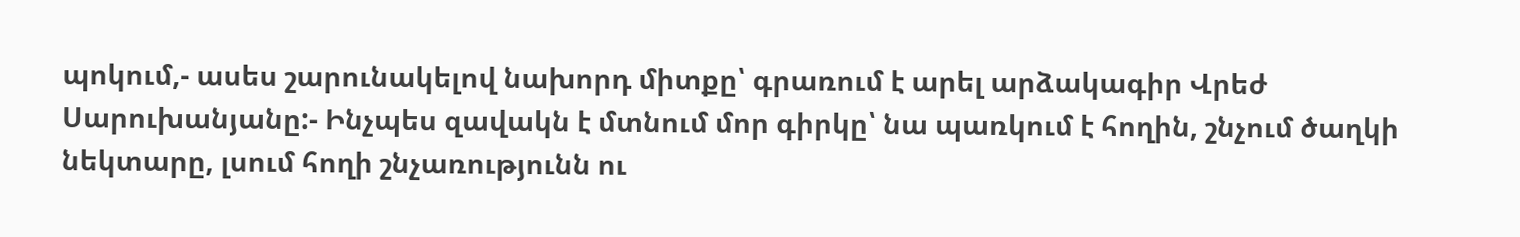պոկում,- ասես շարունակելով նախորդ միտքը՝ գրառում է արել արձակագիր Վրեժ Սարուխանյանը:- Ինչպես զավակն է մտնում մոր գիրկը՝ նա պառկում է հողին, շնչում ծաղկի նեկտարը, լսում հողի շնչառությունն ու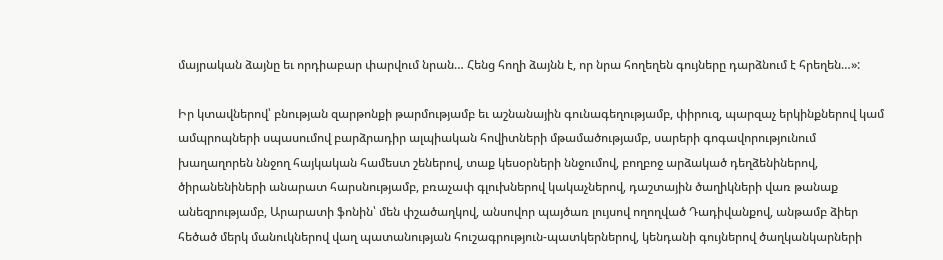մայրական ձայնը եւ որդիաբար փարվում նրան… Հենց հողի ձայնն է, որ նրա հողեղեն գույները դարձնում է հրեղեն…»:

Իր կտավներով՝ բնության զարթոնքի թարմությամբ եւ աշնանային գունագեղությամբ, փիրուզ, պարզաչ երկինքներով կամ ամպրոպների սպասումով բարձրադիր ալպիական հովիտների մթամածությամբ, սարերի գոգավորությունում խաղաղորեն ննջող հայկական համեստ շեներով, տաք կեսօրների ննջումով, բողբոջ արձակած դեղձենիներով, ծիրանենիների անարատ հարսնությամբ, բռաչափ գլուխներով կակաչներով, դաշտային ծաղիկների վառ թանաք անեզրությամբ, Արարատի ֆոնին՝ մեն փշածաղկով, անսովոր պայծառ լույսով ողողված Դադիվանքով, անթամբ ձիեր հեծած մերկ մանուկներով վաղ պատանության հուշագրություն-պատկերներով, կենդանի գույներով ծաղկանկարների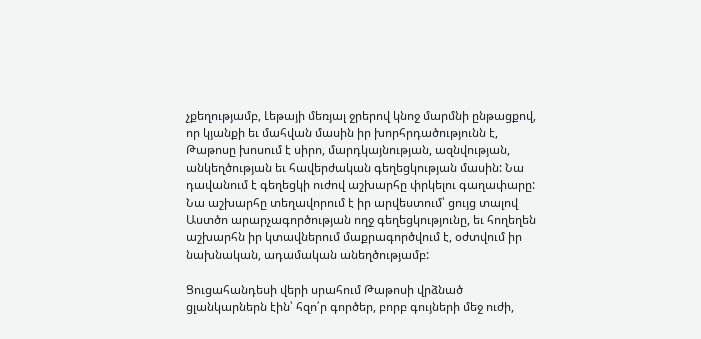չքեղությամբ, Լեթայի մեռյալ ջրերով կնոջ մարմնի ընթացքով, որ կյանքի եւ մահվան մասին իր խորհրդածությունն է, Թաթոսը խոսում է սիրո, մարդկայնության, ազնվության, անկեղծության եւ հավերժական գեղեցկության մասին: Նա դավանում է գեղեցկի ուժով աշխարհը փրկելու գաղափարը: Նա աշխարհը տեղավորում է իր արվեստում՝ ցույց տալով Աստծո արարչագործության ողջ գեղեցկությունը, եւ հողեղեն աշխարհն իր կտավներում մաքրագործվում է, օժտվում իր նախնական, ադամական անեղծությամբ:

Ցուցահանդեսի վերի սրահում Թաթոսի վրձնած ցլանկարներն էին՝ հզո՛ր գործեր, բորբ գույների մեջ ուժի,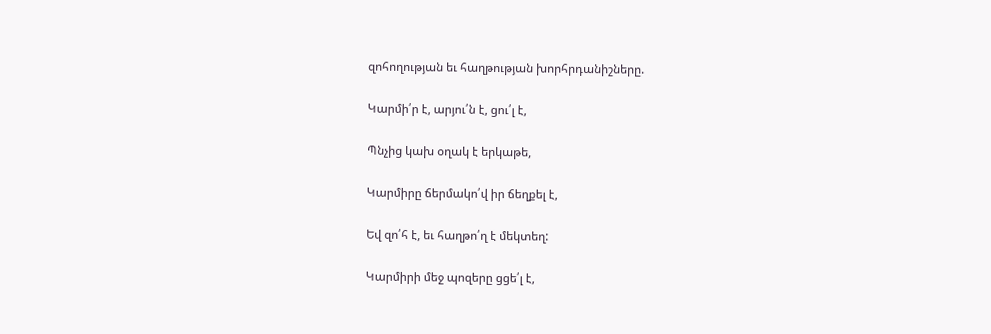զոհողության եւ հաղթության խորհրդանիշները.

Կարմի՛ր է, արյու՛ն է, ցու՛լ է,

Պնչից կախ օղակ է երկաթե,

Կարմիրը ճերմակո՛վ իր ճեղքել է,

Եվ զո՛հ է, եւ հաղթո՛ղ է մեկտեղ:

Կարմիրի մեջ պոզերը ցցե՛լ է,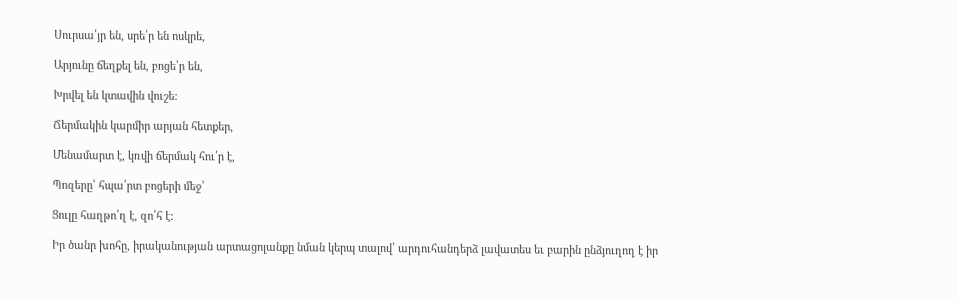Սուրսա՛յր են, սրե՛ր են ոսկրե,

Արյունը ճեղքել են, բոցե՛ր են,

Խրվել են կտավին վուշե:

Ճերմակին կարմիր արյան հետքեր,

Մենամարտ է, կռվի ճերմակ հու՛ր է,

Պոզերը՝ հպա՛րտ բոցերի մեջ՝

Ցուլը հաղթո՛ղ է, զո՛հ է:

Իր ծանր խոհը, իրականության արտացոլանքը նման կերպ տալով՝ արդուհանդերձ լավատես եւ բարին ընձյուղող է իր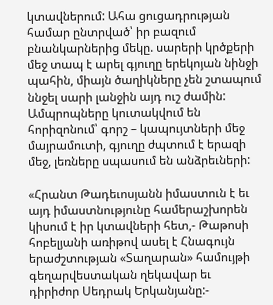կտավներում: Ահա ցուցադրության համար ընտրված՝ իր բազում բնանկարներից մեկը. սարերի կրծքերի մեջ տապ է արել գյուղը երեկոյան նինջի պահին, միայն ծաղիկները չեն շտապում ննջել սարի լանջին այդ ուշ ժամին: Ամպրոպները կուտակվում են հորիզոնում՝ գորշ – կապույտների մեջ մայրամուտի, գյուղը ժպտում է երազի մեջ, լեռները սպասում են անձրեւների:

«Հրանտ Թադեւոսյանն իմաստուն է եւ այդ իմաստնությունը համերաշխորեն կիսում է իր կտավների հետ,- Թաթոսի հոբելյանի առիթով ասել է Հնագույն երաժշտության «Տաղարան» համույթի գեղարվեստական ղեկավար եւ դիրիժոր Սեդրակ Երկանյանը:-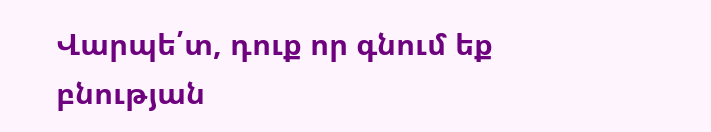Վարպե՛տ, դուք որ գնում եք բնության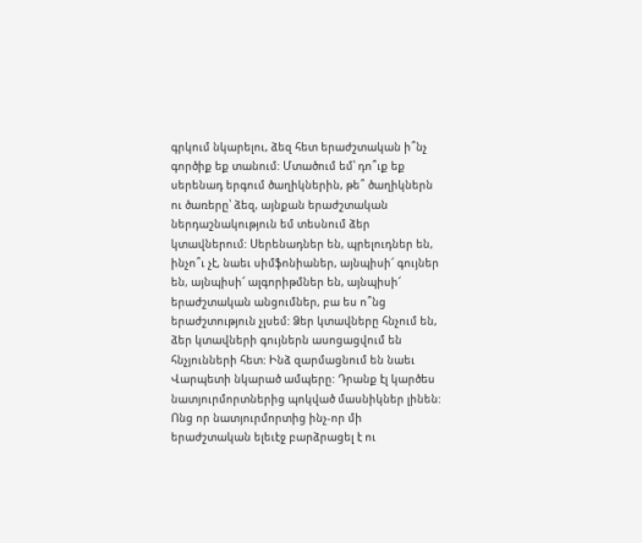գրկում նկարելու, ձեզ հետ երաժշտական ի՞նչ գործիք եք տանում: Մտածում եմ՝ դո՞ւք եք սերենադ երգում ծաղիկներին, թե՞ ծաղիկներն ու ծառերը՝ ձեզ, այնքան երաժշտական ներդաշնակություն եմ տեսնում ձեր կտավներում: Սերենադներ են, պրելուդներ են, ինչո՞ւ չէ, նաեւ սիմֆոնիաներ, այնպիսի՜ գույներ են, այնպիսի՜ ալգորիթմներ են, այնպիսի՜ երաժշտական անցումներ, բա ես ո՞նց երաժշտություն չլսեմ: Ձեր կտավները հնչում են, ձեր կտավների գույներն ասոցացվում են հնչյունների հետ: Ինձ զարմացնում են նաեւ Վարպետի նկարած ամպերը: Դրանք էլ կարծես նատյուրմորտներից պոկված մասնիկներ լինեն: Ոնց որ նատյուրմորտից ինչ-որ մի երաժշտական ելեւէջ բարձրացել է ու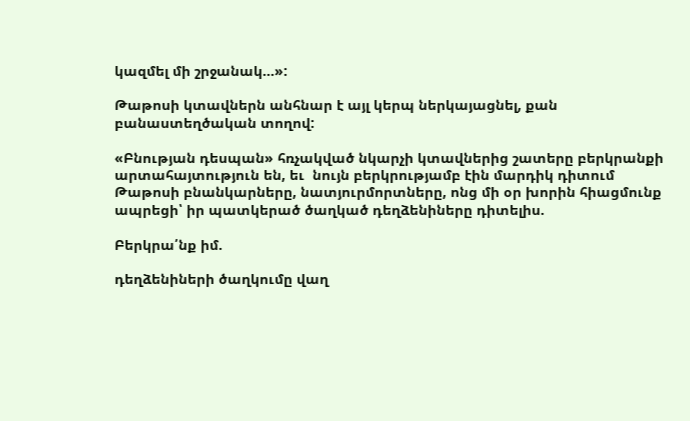կազմել մի շրջանակ…»:

Թաթոսի կտավներն անհնար է այլ կերպ ներկայացնել, քան բանաստեղծական տողով:

«Բնության դեսպան» հռչակված նկարչի կտավներից շատերը բերկրանքի արտահայտություն են, եւ  նույն բերկրությամբ էին մարդիկ դիտում Թաթոսի բնանկարները, նատյուրմորտները, ոնց մի օր խորին հիացմունք ապրեցի՝ իր պատկերած ծաղկած դեղձենիները դիտելիս.

Բերկրա՛նք իմ.

դեղձենիների ծաղկումը վաղ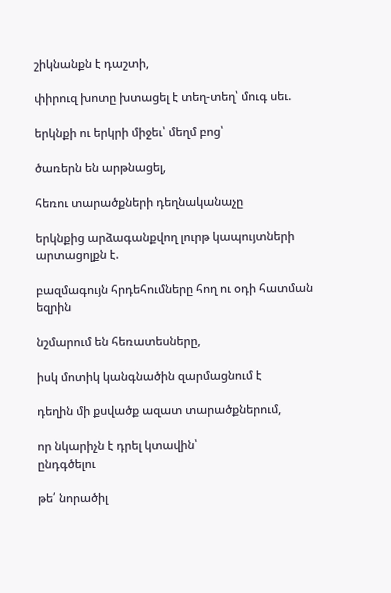շիկնանքն է դաշտի,

փիրուզ խոտը խտացել է տեղ-տեղ՝ մուգ սեւ.

երկնքի ու երկրի միջեւ՝ մեղմ բոց՝

ծառերն են արթնացել,

հեռու տարածքների դեղնականաչը

երկնքից արձագանքվող լուրթ կապույտների արտացոլքն է.

բազմագույն հրդեհումները հող ու օդի հատման եզրին

նշմարում են հեռատեսները,

իսկ մոտիկ կանգնածին զարմացնում է

դեղին մի քսվածք ազատ տարածքներում,

որ նկարիչն է դրել կտավին՝
ընդգծելու

թե՛ նորածիլ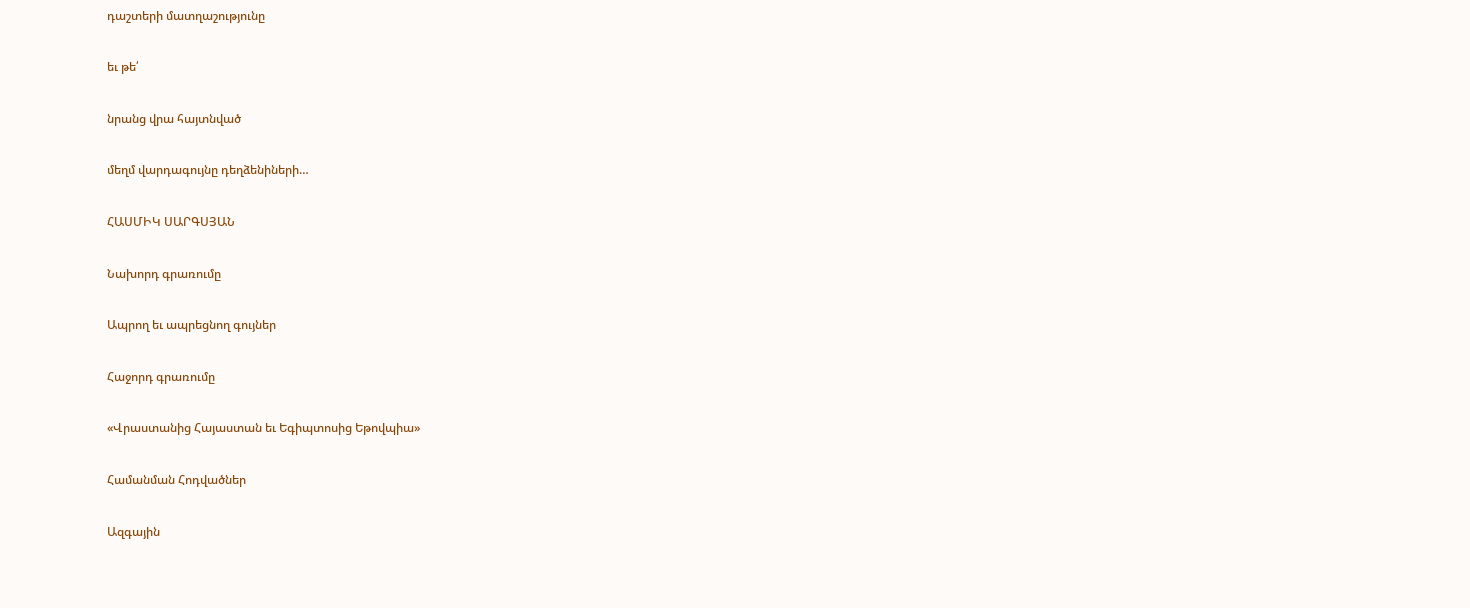դաշտերի մատղաշությունը

եւ թե՛

նրանց վրա հայտնված

մեղմ վարդագույնը դեղձենիների…

ՀԱՍՄԻԿ ՍԱՐԳՍՅԱՆ

Նախորդ գրառումը

Ապրող եւ ապրեցնող գույներ

Հաջորդ գրառումը

«Վրաստանից Հայաստան եւ Եգիպտոսից Եթովպիա»

Համանման Հոդվածներ

Ազգային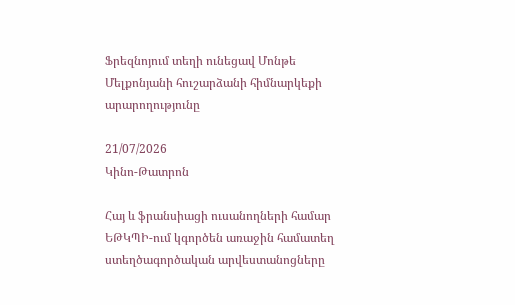Ֆրեզնոյում տեղի ունեցավ Մոնթե Մելքոնյանի հուշարձանի հիմնարկեքի արարողությունը

21/07/2026
Կինո-Թատրոն

Հայ և ֆրանսիացի ուսանողների համար ԵԹԿՊԻ-ում կգործեն առաջին համատեղ ստեղծագործական արվեստանոցները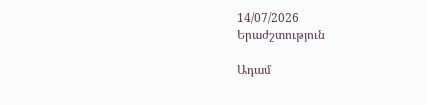14/07/2026
Երաժշտություն

Ադամ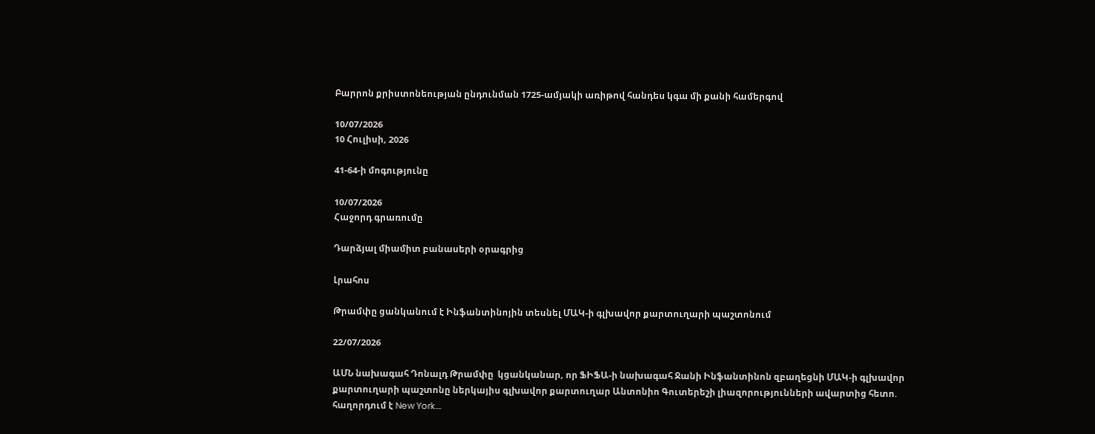Բարրոն քրիստոնեության ընդունման 1725-ամյակի առիթով հանդես կգա մի քանի համերգով

10/07/2026
10 Հուլիսի, 2026

41-64-ի մոգությունը

10/07/2026
Հաջորդ գրառումը

Դարձյալ միամիտ բանասերի օրագրից

Լրահոս

Թրամփը ցանկանում է Ինֆանտինոյին տեսնել ՄԱԿ-ի գլխավոր քարտուղարի պաշտոնում

22/07/2026

ԱՄՆ նախագահ Դոնալդ Թրամփը  կցանկանար, որ ՖԻՖԱ-ի նախագահ Ջանի Ինֆանտինոն զբաղեցնի ՄԱԿ-ի գլխավոր քարտուղարի պաշտոնը ներկայիս գլխավոր քարտուղար Անտոնիո Գուտերեշի լիազորությունների ավարտից հետո.  հաղորդում է New York...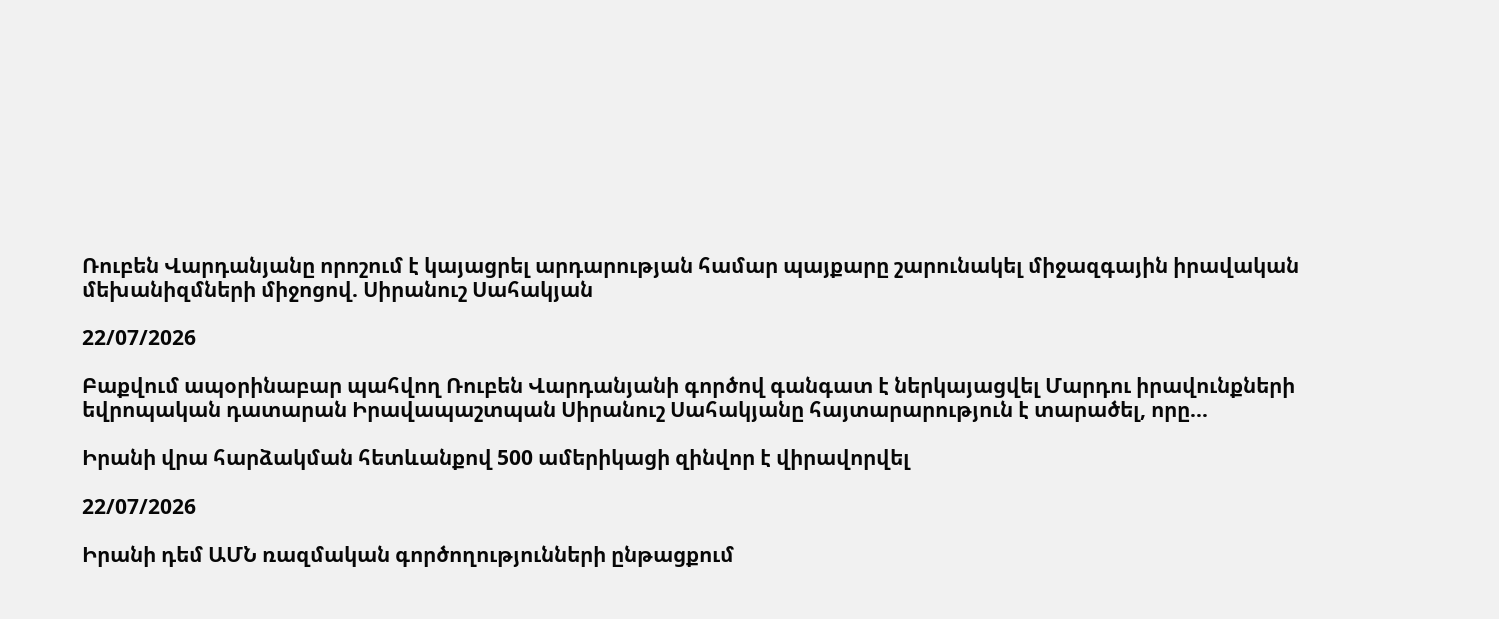Ռուբեն Վարդանյանը որոշում է կայացրել արդարության համար պայքարը շարունակել միջազգային իրավական մեխանիզմների միջոցով. Սիրանուշ Սահակյան

22/07/2026

Բաքվում ապօրինաբար պահվող Ռուբեն Վարդանյանի գործով գանգատ է ներկայացվել Մարդու իրավունքների եվրոպական դատարան Իրավապաշտպան Սիրանուշ Սահակյանը հայտարարություն է տարածել, որը...

Իրանի վրա հարձակման հետևանքով 500 ամերիկացի զինվոր է վիրավորվել

22/07/2026

Իրանի դեմ ԱՄՆ ռազմական գործողությունների ընթացքում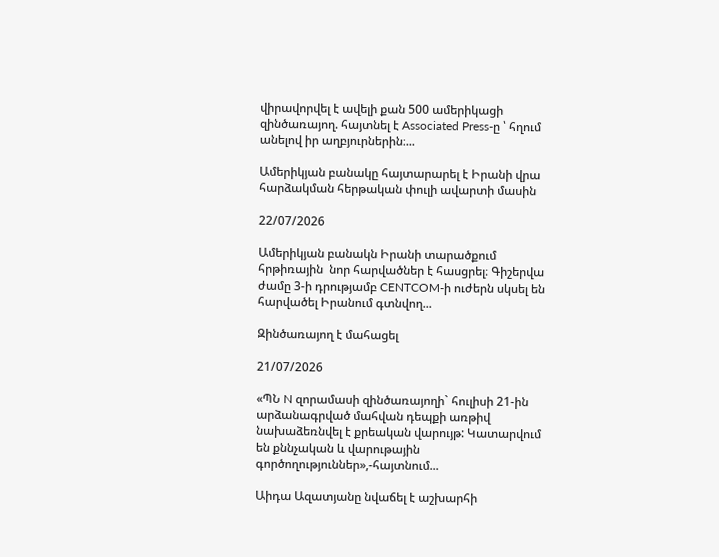վիրավորվել է ավելի քան 500 ամերիկացի զինծառայող. հայտնել է Associated Press-ը ՝ հղում անելով իր աղբյուրներին։...

Ամերիկյան բանակը հայտարարել է Իրանի վրա հարձակման հերթական փուլի ավարտի մասին

22/07/2026

Ամերիկյան բանակն Իրանի տարածքում հրթիռային  նոր հարվածներ է հասցրել։ Գիշերվա ժամը 3-ի դրությամբ CENTCOM-ի ուժերն սկսել են  հարվածել Իրանում գտնվող...

Զինծառայող է մահացել

21/07/2026

«ՊՆ N զորամասի զինծառայողի` հուլիսի 21-ին արձանագրված մահվան դեպքի առթիվ նախաձեռնվել է քրեական վարույթ: Կատարվում են քննչական և վարութային գործողություններ»,-հայտնում...

Աիդա Ազատյանը նվաճել է աշխարհի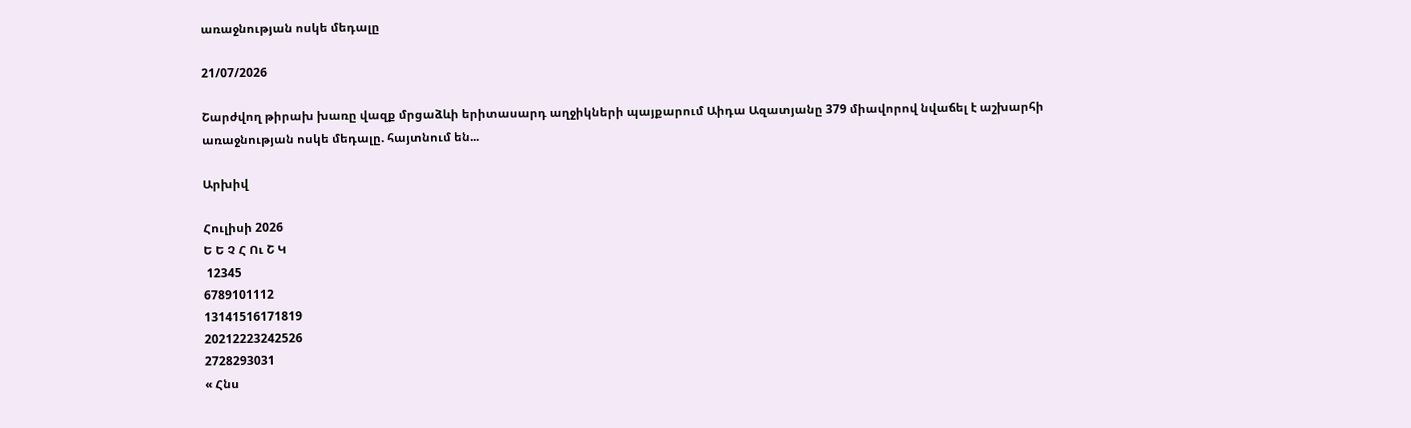առաջնության ոսկե մեդալը

21/07/2026

Շարժվող թիրախ խառը վազք մրցաձևի երիտասարդ աղջիկների պայքարում Աիդա Ազատյանը 379 միավորով նվաճել է աշխարհի առաջնության ոսկե մեդալը. հայտնում են...

Արխիվ

Հուլիսի 2026
Ե Ե Չ Հ Ու Շ Կ
 12345
6789101112
13141516171819
20212223242526
2728293031
« Հնս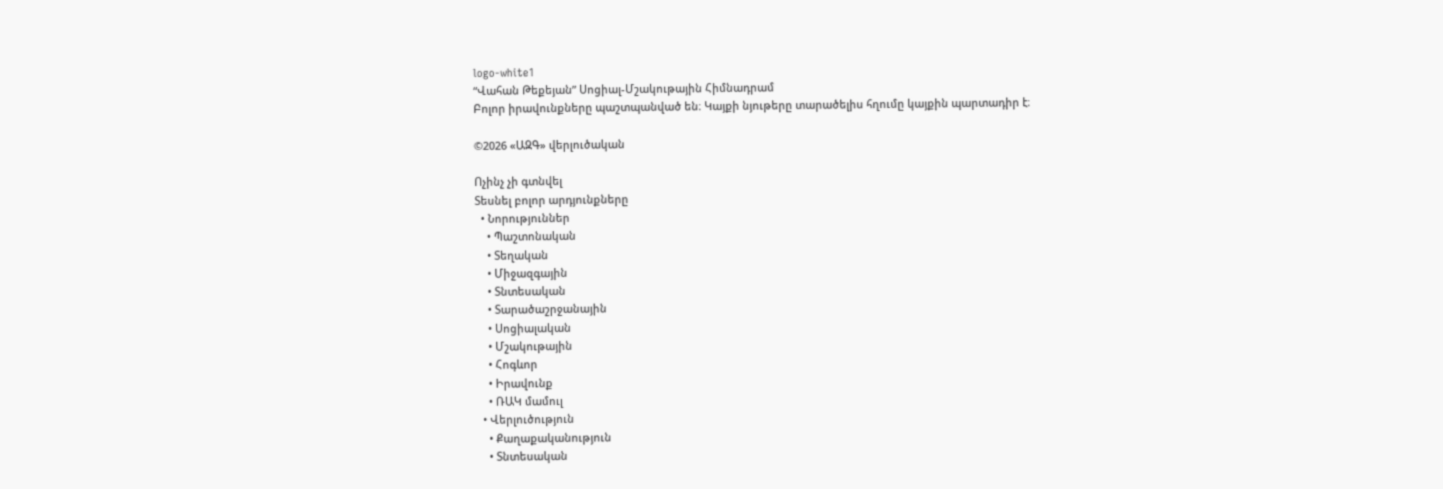logo-white1
“Վահան Թեքեյան” Սոցիալ-Մշակութային Հիմնադրամ
Բոլոր իրավունքները պաշտպանված են։ Կայքի նյութերը տարածելիս հղումը կայքին պարտադիր է։

©2026 «ԱԶԳ» վերլուծական

Ոչինչ չի գտնվել
Տեսնել բոլոր արդյունքները
  • Նորություններ
    • Պաշտոնական
    • Տեղական
    • Միջազգային
    • Տնտեսական
    • Տարածաշրջանային
    • Սոցիալական
    • Մշակութային
    • Հոգևոր
    • Իրավունք
    • ՌԱԿ մամուլ
  • Վերլուծություն
    • Քաղաքականություն
    • Տնտեսական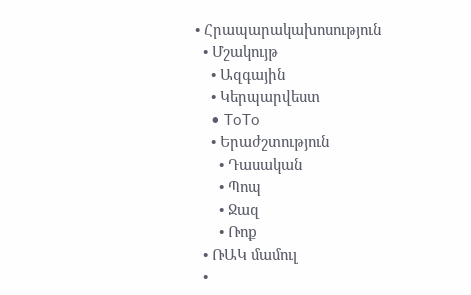• Հրապարակախոսություն
  • Մշակույթ
    • Ազգային
    • Կերպարվեստ
    • ToTo
    • Երաժշտություն
      • Դասական
      • Պոպ
      • Ջազ
      • Ռոք
  • ՌԱԿ մամուլ
  •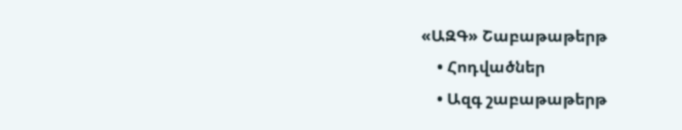«ԱԶԳ» Շաբաթաթերթ
    • Հոդվածներ
    • Ազգ շաբաթաթերթ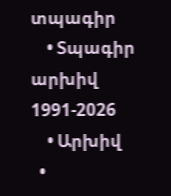տպագիր
    • Տպագիր արխիվ 1991-2026
    • Արխիվ
  •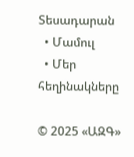Տեսադարան
  • Մամուլ
  • Մեր հեղինակները

© 2025 «ԱԶԳ»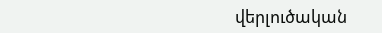վերլուծական